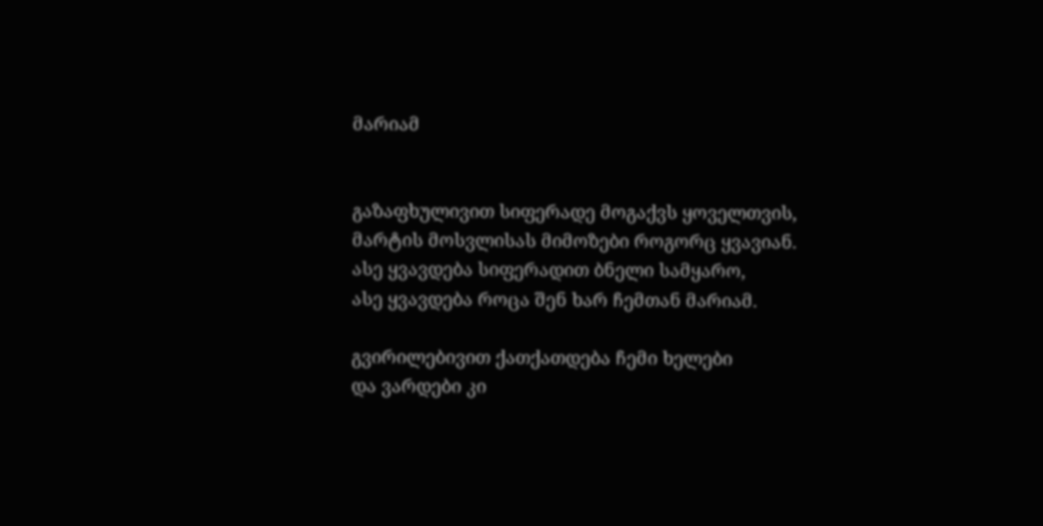მარიამ


გაზაფხულივით სიფერადე მოგაქვს ყოველთვის,
მარტის მოსვლისას მიმოზები როგორც ყვავიან.
ასე ყვავდება სიფერადით ბნელი სამყარო,
ასე ყვავდება როცა შენ ხარ ჩემთან მარიამ.

გვირილებივით ქათქათდება ჩემი ხელები
და ვარდები კი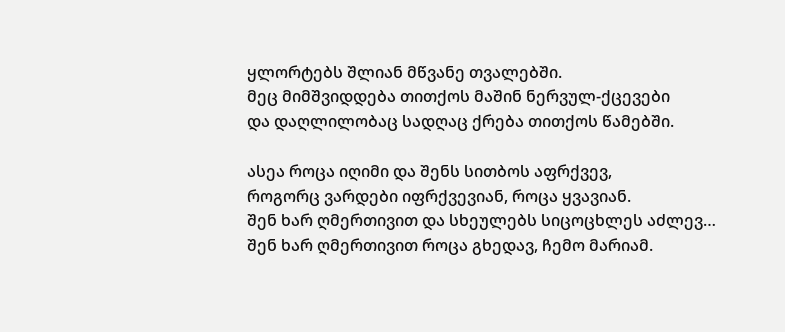ყლორტებს შლიან მწვანე თვალებში.
მეც მიმშვიდდება თითქოს მაშინ ნერვულ-ქცევები
და დაღლილობაც სადღაც ქრება თითქოს წამებში.

ასეა როცა იღიმი და შენს სითბოს აფრქვევ,
როგორც ვარდები იფრქვევიან, როცა ყვავიან.
შენ ხარ ღმერთივით და სხეულებს სიცოცხლეს აძლევ…
შენ ხარ ღმერთივით როცა გხედავ, ჩემო მარიამ.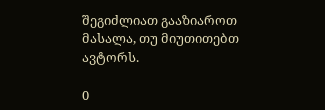შეგიძლიათ გააზიაროთ მასალა, თუ მიუთითებთ ავტორს.

0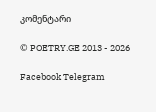კომენტარი

© POETRY.GE 2013 - 2026

Facebook Telegram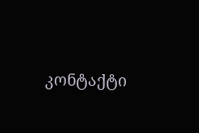კონტაქტი